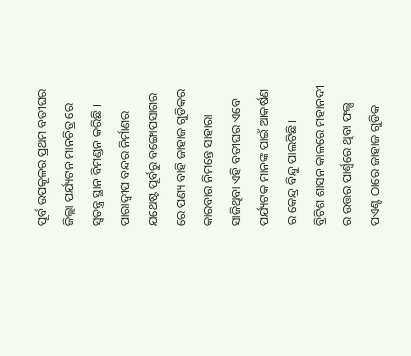ପୂର୍ବ ଉପକୂଳର ପ୍ରଥମ ବତୀଘର ଜିଲ୍ଲା ପର୍ଯ୍ୟଟନ ମାନଚିତ୍ର ରେ ସ୍ଵତନ୍ତ୍ର ସ୍ଥାନ ବିମଣ୍ଡନ କରିଛି । ପାରାଦ୍ଵୀପ ବନ୍ଦର ନିର୍ମାଣର ଯଥେଷ୍ଟ ପୂର୍ବରୁ ବଙ୍ଗୋପସାଗର ରେ ପଣ୍ୟ ବାହି ଜାହାଜ ଗୁଡିକର କାରବାର ନିମନ୍ତେ ସାହାରା ସାଜିଥିବା ଏହି ବତୀଘର ଏବେ ପର୍ଯ୍ୟଟକ ମାନଙ୍କ ପାଇଁ ଆକର୍ଷଣ ର କେନ୍ଦ୍ର ବିନ୍ଦୁ ପାଲଟିଛି।
ବ୍ରିଟିଶ ଶାସନ କାଳରେ ମହାନଦୀ ର ଉତ୍ତର ପାର୍ଶ୍ଵରେ ଥିବା ଫଲ୍ସ ପଏଣ୍ଟ ଠାରେ ଜାହାଜ ଗୁଡିକ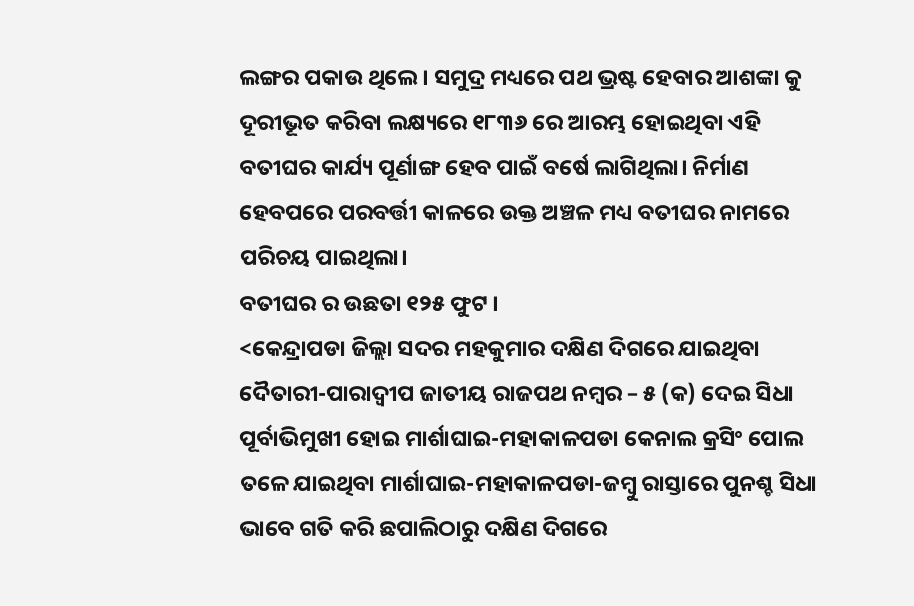ଲଙ୍ଗର ପକାଉ ଥିଲେ । ସମୁଦ୍ର ମଧ୍ୟରେ ପଥ ଭ୍ରଷ୍ଟ ହେବାର ଆଶଙ୍କା କୁ ଦୂରୀଭୂତ କରିବା ଲକ୍ଷ୍ୟରେ ୧୮୩୬ ରେ ଆରମ୍ଭ ହୋଇଥିବା ଏହି ବତୀଘର କାର୍ଯ୍ୟ ପୂର୍ଣାଙ୍ଗ ହେବ ପାଇଁ ବର୍ଷେ ଲାଗିଥିଲା। ନିର୍ମାଣ ହେବପରେ ପରବର୍ତ୍ତୀ କାଳରେ ଉକ୍ତ ଅଞ୍ଚଳ ମଧ୍ୟ ବତୀଘର ନାମରେ ପରିଚୟ ପାଇଥିଲା।
ବତୀଘର ର ଉଛତା ୧୨୫ ଫୁଟ ।
<କେନ୍ଦ୍ରାପଡା ଜିଲ୍ଲା ସଦର ମହକୁମାର ଦକ୍ଷିଣ ଦିଗରେ ଯାଇଥିବା ଦୈତାରୀ-ପାରାଦ୍ଵୀପ ଜାତୀୟ ରାଜପଥ ନମ୍ବର – ୫ (କ) ଦେଇ ସିଧା ପୂର୍ବାଭିମୁଖୀ ହୋଇ ମାର୍ଶାଘାଇ-ମହାକାଳପଡା କେନାଲ କ୍ରସିଂ ପୋଲ ତଳେ ଯାଇଥିବା ମାର୍ଶାଘାଇ-ମହାକାଳପଡା-ଜମ୍ବୁ ରାସ୍ତାରେ ପୁନଶ୍ଚ ସିଧା ଭାବେ ଗତି କରି ଛପାଲିଠାରୁ ଦକ୍ଷିଣ ଦିଗରେ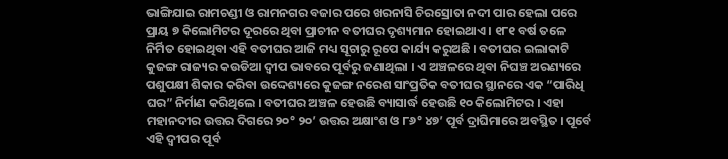ଭାଙ୍ଗିଯାଇ ରାମଚଣ୍ଡୀ ଓ ରାମନଗର ବଜାର ପରେ ଖରନାସି ଚିରସ୍ରୋତା ନଦୀ ପାର ହେଲା ପରେ ପ୍ରାୟ ୭ କିଲୋମିଟର ଦୂରରେ ଥିବା ପ୍ରାଚୀନ ବତୀଘର ଦୃଶ୍ୟମାନ ହୋଇଥାଏ । ୧୮୧ ବର୍ଷ ତଳେ ନିର୍ମିତ ହୋଇଥିବା ଏହି ବତୀଘର ଆଜି ମଧ୍ୟ ସୂଚାରୁ ରୂପେ କାର୍ଯ୍ୟ କରୁଅଛି । ବତୀଘର ଇଲାକାଟି କୁଜଙ୍ଗ ରାଜ୍ୟର କଉଡିଆ ଦ୍ଵୀପ ଭାବରେ ପୂର୍ବରୁ ଜଣାଥିଲା । ଏ ଅଞ୍ଚଳରେ ଥିବା ନିଘଞ୍ଚ ଅରଣ୍ୟରେ ପଶୁପକ୍ଷୀ ଶିକାର କରିବା ଉଦ୍ଦେଶ୍ୟରେ କୁଜଙ୍ଗ ନରେଶ ସାଂପ୍ରତିକ ବତୀଘର ସ୍ଥାନରେ ଏକ “ପାରିଧି ଘର” ନିର୍ମାଣ କରିଥିଲେ । ବତୀଘର ଅଞ୍ଚଳ ହେଉଛି ବ୍ୟାସାର୍ଦ୍ଧ ହେଉଛି ୧୦ କିଲୋମିଟର । ଏହା ମହାନଦୀର ଉତ୍ତର ଦିଗରେ ୨୦° ୨୦’ ଉତ୍ତର ଅକ୍ଷାଂଶ ଓ ୮୬° ୪୭’ ପୂର୍ବ ଦ୍ରାଘିମାରେ ଅବସ୍ଥିତ । ପୂର୍ବେ ଏହି ଦ୍ଵୀପର ପୂର୍ବ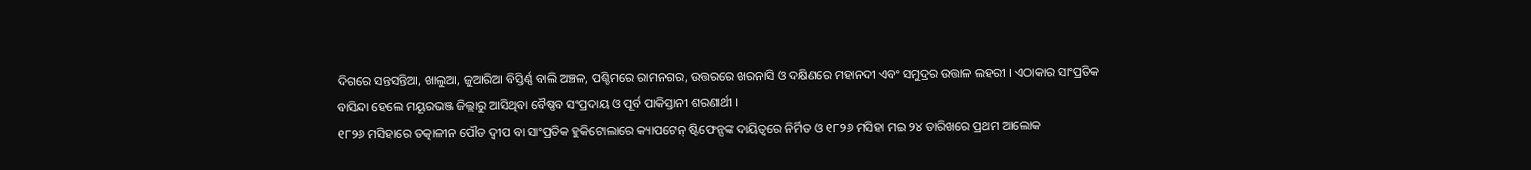ଦିଗରେ ସନ୍ତସନ୍ତିଆ, ଖାଲୁଆ, ଜୁଆରିଆ ବିସ୍ତିର୍ଣ୍ଣ ବାଲି ଅଞ୍ଚଳ, ପଶ୍ଚିମରେ ରାମନଗର, ଉତ୍ତରରେ ଖରନାସି ଓ ଦକ୍ଷିଣରେ ମହାନଦୀ ଏବଂ ସମୁଦ୍ରର ଉତ୍ତାଳ ଲହରୀ । ଏଠାକାର ସାଂପ୍ରତିକ ବାସିନ୍ଦା ହେଲେ ମୟୂରଭଞ୍ଜ ଜିଲ୍ଲାରୁ ଆସିଥିବା ବୈଷ୍ଣବ ସଂପ୍ରଦାୟ ଓ ପୂର୍ବ ପାକିସ୍ତାନୀ ଶରଣାର୍ଥୀ ।
୧୮୨୬ ମସିହାରେ ତତ୍କାଳୀନ ପୌଡ ଦ୍ଵୀପ ବା ସାଂପ୍ରତିକ ହୁକିଟୋଲାରେ କ୍ୟାପଟେନ୍ ଷ୍ଟିଫେନ୍ସଙ୍କ ଦାୟିତ୍ଵରେ ନିର୍ମିତ ଓ ୧୮୨୬ ମସିହା ମଇ ୨୪ ତାରିଖରେ ପ୍ରଥମ ଆଲୋକ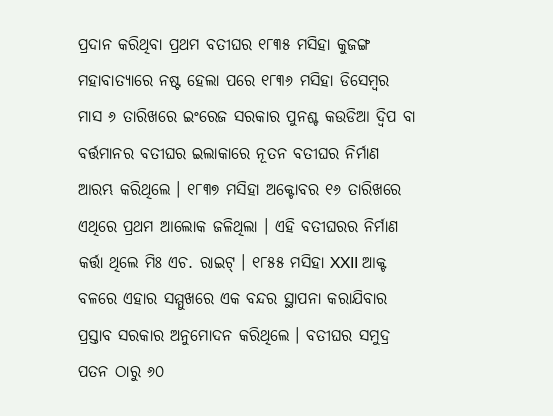ପ୍ରଦାନ କରିଥିବା ପ୍ରଥମ ବତୀଘର ୧୮୩୫ ମସିହା କୁଜଙ୍ଗ ମହାବାତ୍ୟାରେ ନଷ୍ଟ ହେଲା ପରେ ୧୮୩୬ ମସିହା ଡିସେମ୍ବର ମାସ ୬ ତାରିଖରେ ଇଂରେଜ ସରକାର ପୁନଶ୍ଚ କଉଡିଆ ଦ୍ୱିପ ବା ବର୍ତ୍ତମାନର ବତୀଘର ଇଲାକାରେ ନୂତନ ବତୀଘର ନିର୍ମାଣ ଆରମ୍ଭ କରିଥିଲେ । ୧୮୩୭ ମସିହା ଅକ୍ଟୋବର ୧୬ ତାରିଖରେ ଏଥିରେ ପ୍ରଥମ ଆଲୋକ ଜଳିଥିଲା । ଏହି ବତୀଘରର ନିର୍ମାଣ କର୍ତ୍ତା ଥିଲେ ମିଃ ଏଚ. ରାଇଟ୍ । ୧୮୫୫ ମସିହା XXII ଆକ୍ଟ ବଳରେ ଏହାର ସମ୍ମୁଖରେ ଏକ ବନ୍ଦର ସ୍ଥାପନା କରାଯିବାର ପ୍ରସ୍ତାବ ସରକାର ଅନୁମୋଦନ କରିଥିଲେ । ବତୀଘର ସମୁଦ୍ର ପତନ ଠାରୁ ୬୦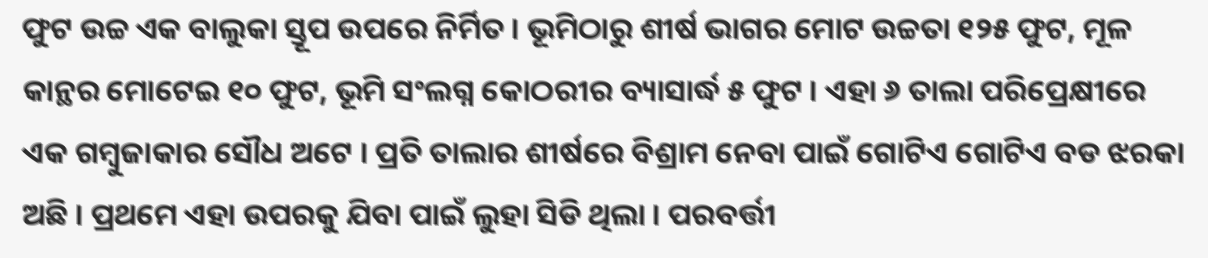ଫୁଟ ଉଚ୍ଚ ଏକ ବାଲୁକା ସ୍ତୂପ ଉପରେ ନିର୍ମିତ । ଭୂମିଠାରୁ ଶୀର୍ଷ ଭାଗର ମୋଟ ଉଚ୍ଚତା ୧୨୫ ଫୁଟ, ମୂଳ କାନ୍ଥର ମୋଟେଇ ୧୦ ଫୁଟ, ଭୂମି ସଂଲଗ୍ନ କୋଠରୀର ବ୍ୟାସାର୍ଦ୍ଧ ୫ ଫୁଟ । ଏହା ୬ ତାଲା ପରିପ୍ରେକ୍ଷୀରେ ଏକ ଗମ୍ବୁଜାକାର ସୌଧ ଅଟେ । ପ୍ରତି ତାଲାର ଶୀର୍ଷରେ ବିଶ୍ରାମ ନେବା ପାଇଁ ଗୋଟିଏ ଗୋଟିଏ ବଡ ଝରକା ଅଛି । ପ୍ରଥମେ ଏହା ଉପରକୁ ଯିବା ପାଇଁ ଲୁହା ସିଡି ଥିଲା । ପରବର୍ତ୍ତୀ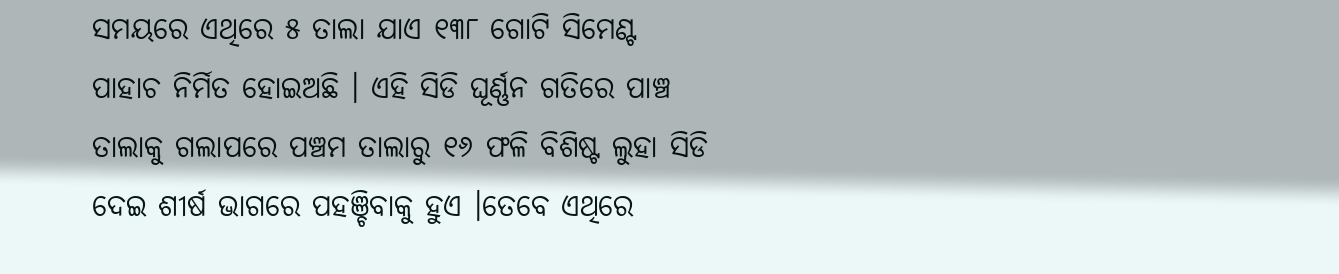ସମୟରେ ଏଥିରେ ୫ ତାଲା ଯାଏ ୧୩୮ ଗୋଟି ସିମେଣ୍ଟ ପାହାଚ ନିର୍ମିତ ହୋଇଅଛି । ଏହି ସିଡି ଘୂର୍ଣ୍ଣନ ଗତିରେ ପାଞ୍ଚ ତାଲାକୁ ଗଲାପରେ ପଞ୍ଚମ ତାଲାରୁ ୧୬ ଫଳି ବିଶିଷ୍ଟ ଲୁହା ସିଡି ଦେଇ ଶୀର୍ଷ ଭାଗରେ ପହଞ୍ଚିବାକୁ ହୁଏ ।ତେବେ ଏଥିରେ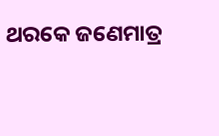ଥରକେ ଜଣେମାତ୍ର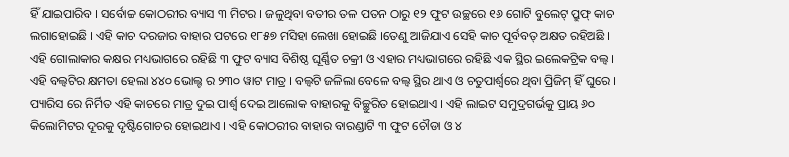ହିଁ ଯାଇପାରିବ । ସର୍ବୋଚ୍ଚ କୋଠରୀର ବ୍ୟାସ ୩ ମିଟର । ଜଳୁଥିବା ବତୀର ତଳ ପତନ ଠାରୁ ୧୨ ଫୁଟ ଉଚ୍ଛରେ ୧୬ ଗୋଟି ବୁଲେଟ୍ ପ୍ରୁଫ୍ କାଚ ଲଗାହୋଇଛି । ଏହି କାଚ ଦରଜାର ବାହାର ପଟରେ ୧୮୫୭ ମସିହା ଲେଖା ହୋଇଛି ।ତେଣୁ ଆଜିଯାଏ ସେହି କାଚ ପୂର୍ବବତ୍ ଅକ୍ଷତ ରହିଅଛି । ଏହି ଗୋଲାକାର କକ୍ଷର ମଧ୍ୟଭାଗରେ ରହିଛି ୩ ଫୁଟ ବ୍ୟାସ ବିଶିଷ୍ଠ ଘୂର୍ଣ୍ଣିତ ଚକ୍ରୀ ଓ ଏହାର ମଧ୍ୟଭାଗରେ ରହିଛି ଏକ ସ୍ଥିର ଇଲେକଟ୍ରିକ ବଲ୍ବ । ଏହି ବଲ୍ବଟିର କ୍ଷମତା ହେଲା ୪୪୦ ଭୋଲ୍ଟ ର ୨୩୦ ୱାଟ ମାତ୍ର । ବଲ୍ବଟି ଜଳିଲା ବେଳେ ବଲ୍ବ ସ୍ଥିର ଥାଏ ଓ ଚତୁପାର୍ଶ୍ଵରେ ଥିବା ପ୍ରିଜିମ୍ ହିଁ ଘୁରେ । ପ୍ୟାରିସ ରେ ନିର୍ମିତ ଏହି କାଚରେ ମାତ୍ର ଦୁଇ ପାର୍ଶ୍ଵ ଦେଇ ଆଲୋକ ବାହାରକୁ ବିଚ୍ଛୁରିତ ହୋଇଥାଏ । ଏହି ଲାଇଟ ସମୁଦ୍ରଗର୍ଭକୁ ପ୍ରାୟ ୬୦ କିଲୋମିଟର ଦୂରକୁ ଦୃଷ୍ଟିଗୋଚର ହୋଇଥାଏ । ଏହି କୋଠରୀର ବାହାର ବାରଣ୍ଡାଟି ୩ ଫୁଟ ଚୌଡା ଓ ୪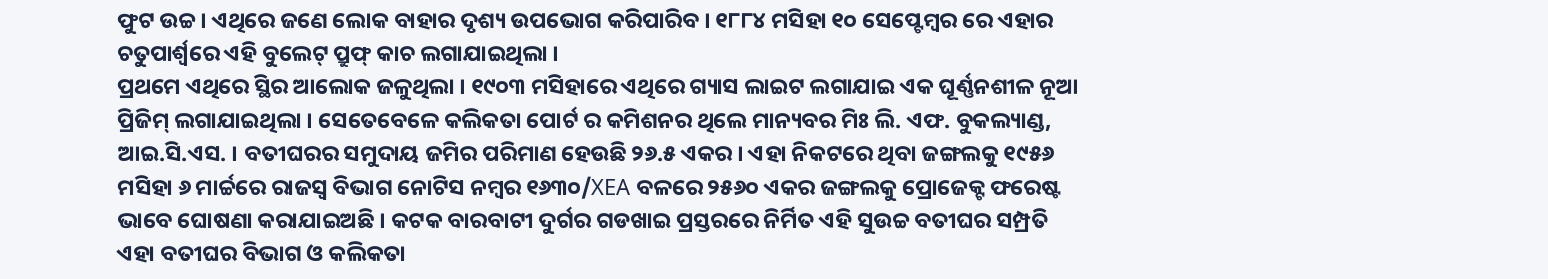ଫୁଟ ଉଚ୍ଚ । ଏଥିରେ ଜଣେ ଲୋକ ବାହାର ଦୃଶ୍ୟ ଉପଭୋଗ କରିପାରିବ । ୧୮୮୪ ମସିହା ୧୦ ସେପ୍ଟେମ୍ବର ରେ ଏହାର ଚତୁପାର୍ଶ୍ଵରେ ଏହି ବୁଲେଟ୍ ପ୍ରୁଫ୍ କାଚ ଲଗାଯାଇଥିଲା ।
ପ୍ରଥମେ ଏଥିରେ ସ୍ଥିର ଆଲୋକ ଜଳୁଥିଲା । ୧୯୦୩ ମସିହାରେ ଏଥିରେ ଗ୍ୟାସ ଲାଇଟ ଲଗାଯାଇ ଏକ ଘୂର୍ଣ୍ଣନଶୀଳ ନୂଆ ପ୍ରିଜିମ୍ ଲଗାଯାଇଥିଲା । ସେତେବେଳେ କଲିକତା ପୋର୍ଟ ର କମିଶନର ଥିଲେ ମାନ୍ୟବର ମିଃ ଲି. ଏଫ. ବୁକଲ୍ୟାଣ୍ଡ, ଆଇ.ସି.ଏସ. । ବତୀଘରର ସମୁଦାୟ ଜମିର ପରିମାଣ ହେଉଛି ୨୬.୫ ଏକର । ଏହା ନିକଟରେ ଥିବା ଜଙ୍ଗଲକୁ ୧୯୫୬ ମସିହା ୬ ମାର୍ଚ୍ଚରେ ରାଜସ୍ୱ ବିଭାଗ ନୋଟିସ ନମ୍ବର ୧୬୩୦/XEA ବଳରେ ୨୫୬୦ ଏକର ଜଙ୍ଗଲକୁ ପ୍ରୋଜେକ୍ଟ ଫରେଷ୍ଟ ଭାବେ ଘୋଷଣା କରାଯାଇଅଛି । କଟକ ବାରବାଟୀ ଦୁର୍ଗର ଗଡଖାଇ ପ୍ରସ୍ତରରେ ନିର୍ମିତ ଏହି ସୁଉଚ୍ଚ ବତୀଘର ସମ୍ପ୍ରତି ଏହା ବତୀଘର ବିଭାଗ ଓ କଲିକତା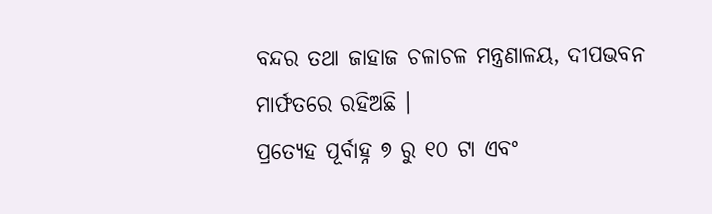ବନ୍ଦର ତଥା ଜାହାଜ ଚଳାଚଳ ମନ୍ତ୍ରଣାଳୟ, ଦୀପଭବନ ମାର୍ଫତରେ ରହିଅଛି ।
ପ୍ରତ୍ଯେହ ପୂର୍ବାହ୍ନ ୭ ରୁ ୧୦ ଟା ଏବଂ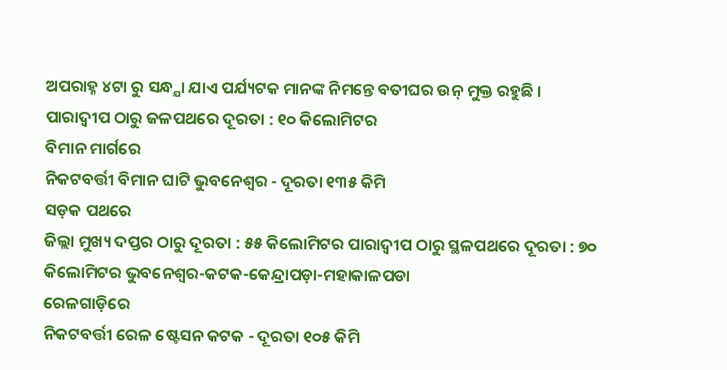ଅପରାହ୍ନ ୪ଟା ରୁ ସନ୍ଧ୍ଯା ଯାଏ ପର୍ଯ୍ୟଟକ ମାନଙ୍କ ନିମନ୍ତେ ବତୀଘର ଉନ୍ ମୁକ୍ତ ରହୁଛି ।
ପାରାଦ୍ଵୀପ ଠାରୁ ଜଳପଥରେ ଦୂରତା : ୧୦ କିଲୋମିଟର
ବିମାନ ମାର୍ଗରେ
ନିକଟବର୍ତ୍ତୀ ବିମାନ ଘାଟି ଭୁବନେଶ୍ବର - ଦୂରତା ୧୩୫ କିମି
ସଡ଼କ ପଥରେ
ଜିଲ୍ଲା ମୁଖ୍ୟ ଦପ୍ତର ଠାରୁ ଦୂରତା : ୫୫ କିଲୋମିଟର ପାରାଦ୍ଵୀପ ଠାରୁ ସ୍ଥଳପଥରେ ଦୂରତା : ୭୦ କିଲୋମିଟର ଭୁବନେଶ୍ବର-କଟକ-କେନ୍ଦ୍ରାପଡ଼ା-ମହାକାଳପଡା
ରେଳଗାଡ଼ିରେ
ନିକଟବର୍ତ୍ତୀ ରେଳ ଷ୍ଟେସନ କଟକ - ଦୂରତା ୧୦୫ କିମି